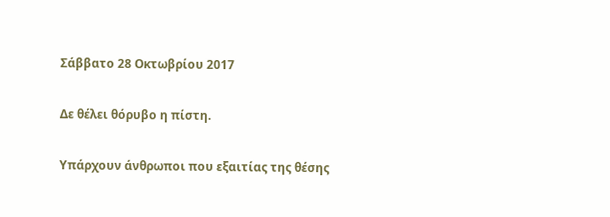Σάββατο 28 Οκτωβρίου 2017

Δε θέλει θόρυβο η πίστη.

Υπάρχουν άνθρωποι που εξαιτίας της θέσης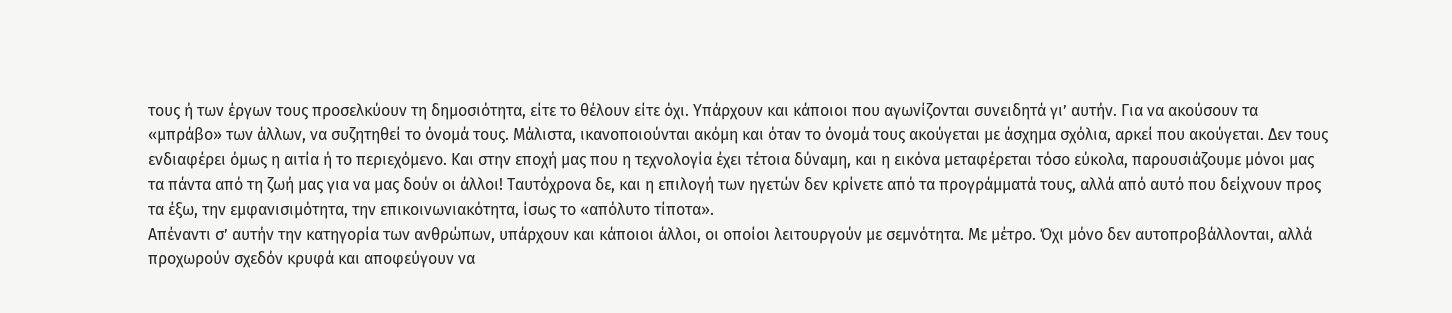τους ή των έργων τους προσελκύουν τη δημοσιότητα, είτε το θέλουν είτε όχι. Υπάρχουν και κάποιοι που αγωνίζονται συνειδητά γι’ αυτήν. Για να ακούσουν τα «μπράβο» των άλλων, να συζητηθεί το όνομά τους. Μάλιστα, ικανοποιούνται ακόμη και όταν το όνομά τους ακούγεται με άσχημα σχόλια, αρκεί που ακούγεται. Δεν τους ενδιαφέρει όμως η αιτία ή το περιεχόμενο. Και στην εποχή μας που η τεχνολογία έχει τέτοια δύναμη, και η εικόνα μεταφέρεται τόσο εύκολα, παρουσιάζουμε μόνοι μας τα πάντα από τη ζωή μας για να μας δούν οι άλλοι! Ταυτόχρονα δε, και η επιλογή των ηγετών δεν κρίνετε από τα προγράμματά τους, αλλά από αυτό που δείχνουν προς τα έξω, την εμφανισιμότητα, την επικοινωνιακότητα, ίσως το «απόλυτο τίποτα».
Απέναντι σ’ αυτήν την κατηγορία των ανθρώπων, υπάρχουν και κάποιοι άλλοι, οι οποίοι λειτουργούν με σεμνότητα. Με μέτρο. Όχι μόνο δεν αυτοπροβάλλονται, αλλά προχωρούν σχεδόν κρυφά και αποφεύγουν να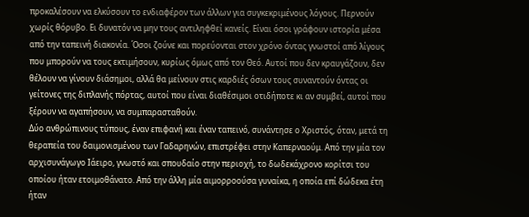προκαλέσουν να ελκύσουν το ενδιαφέρον των άλλων για συγκεκριμένους λόγους. Περνούν χωρίς θόρυβο. Ει δυνατόν να μην τους αντιληφθεί κανείς. Είναι όσοι γράφουν ιστορία μέσα από την ταπεινή διακονία. Όσοι ζούνε και πορεύονται στον χρόνο όντας γνωστοί από λίγους που μπορούν να τους εκτιμήσουν, κυρίως όμως από τον Θεό. Αυτοί που δεν κραυγάζουν, δεν θέλουν να γίνουν διάσημοι, αλλά θα μείνουν στις καρδιές όσων τους συναντούν όντας οι γείτονες της διπλανής πόρτας, αυτοί που είναι διαθέσιμοι οτιδήποτε κι αν συμβεί, αυτοί που ξέρουν να αγαπήσουν, να συμπαρασταθούν.
Δύο ανθρώπινους τύπους, έναν επιφανή και έναν ταπεινό, συνάντησε ο Χριστός, όταν, μετά τη θεραπεία του δαιμονισμένου των Γαδαρηνών, επιστρέφει στην Καπερναούμ. Από την μία τον αρχισυνάγωγο Ιάειρο, γνωστό και σπουδαίο στην περιοχή, το δωδεκάχρονο κορίτσι του οποίου ήταν ετοιμοθάνατο. Από την άλλη μία αιμορροούσα γυναίκα, η οποία επί δώδεκα έτη ήταν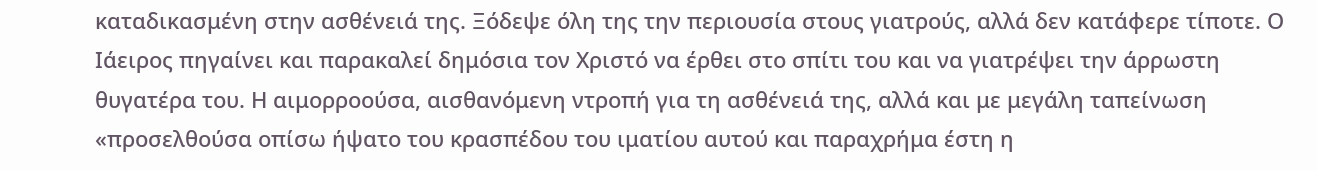καταδικασμένη στην ασθένειά της. Ξόδεψε όλη της την περιουσία στους γιατρούς, αλλά δεν κατάφερε τίποτε. Ο Ιάειρος πηγαίνει και παρακαλεί δημόσια τον Χριστό να έρθει στο σπίτι του και να γιατρέψει την άρρωστη θυγατέρα του. Η αιμορροούσα, αισθανόμενη ντροπή για τη ασθένειά της, αλλά και με μεγάλη ταπείνωση «προσελθούσα οπίσω ήψατο του κρασπέδου του ιματίου αυτού και παραχρήμα έστη η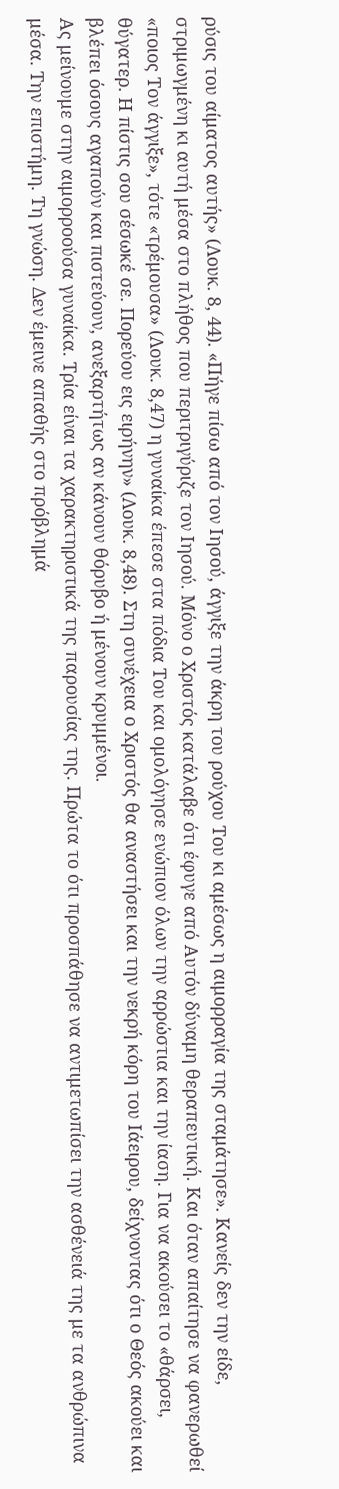ρύσις του αίματος αυτής» (Λουκ. 8, 44). «Πήγε πίσω από τον Ιησού, άγγιξε την άκρη του ρούχου Του κι αμέσως η αιμορραγία της σταμάτησε». Κανείς δεν την είδε, στριμωγμένη κι αυτή μέσα στο πλήθος που περιτριγύριζε τον Ιησού. Μόνο ο Χριστός κατάλαβε ότι έφυγε από Αυτόν δύναμη θεραπευτική. Και όταν απαίτησε να φανερωθεί «ποιος Τον άγγιξε», τότε «τρέμουσα» (Λουκ. 8,47) η γυναίκα έπεσε στα πόδια Του και ομολόγησε ενώπιον όλων την αρρώστια και την ίαση. Για να ακούσει το «θάρσει, θύγατερ. Η πίστις σου σέσωκέ σε. Πορεύου εις ειρήνην» (Λουκ. 8,48). Στη συνέχεια ο Χριστός θα αναστήσει και την νεκρή κόρη του Ιάειρου, δείχνοντας ότι ο Θεός ακούει και βλέπει όσους αγαπούν και πιστεύουν, ανεξαρτήτως αν κάνουν θόρυβο ή μένουν κρυμμένοι.
Ας μείνουμε στην αιμορροούσα γυναίκα. Τρία είναι τα χαρακτηριστικά της παρουσίας της. Πρώτα το ότι προσπάθησε να αντιμετωπίσει την ασθένειά της με τα ανθρώπινα μέσα. Την επιστήμη. Τη γνώση. Δεν έμεινε απαθής στο πρόβλημά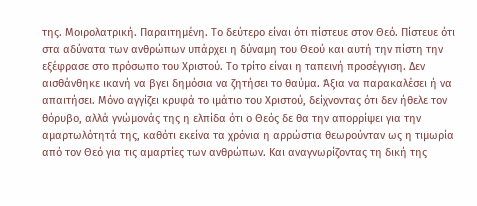της. Μοιρολατρική. Παραιτημένη. Το δεύτερο είναι ότι πίστευε στον Θεό. Πίστευε ότι στα αδύνατα των ανθρώπων υπάρχει η δύναμη του Θεού και αυτή την πίστη την εξέφρασε στο πρόσωπο του Χριστού. Το τρίτο είναι η ταπεινή προσέγγιση. Δεν αισθάνθηκε ικανή να βγει δημόσια να ζητήσει το θαύμα. Άξια να παρακαλέσει ή να απαιτήσει. Μόνο αγγίζει κρυφά το ιμάτιο του Χριστού, δείχνοντας ότι δεν ήθελε τον θόρυβο, αλλά γνώμονάς της η ελπίδα ότι ο Θεός δε θα την απορρίψει για την αμαρτωλότητά της, καθότι εκείνα τα χρόνια η αρρώστια θεωρούνταν ως η τιμωρία από τον Θεό για τις αμαρτίες των ανθρώπων. Και αναγνωρίζοντας τη δική της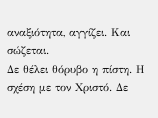αναξιότητα, αγγίζει. Και σώζεται.
Δε θέλει θόρυβο η πίστη. Η σχέση με τον Χριστό. Δε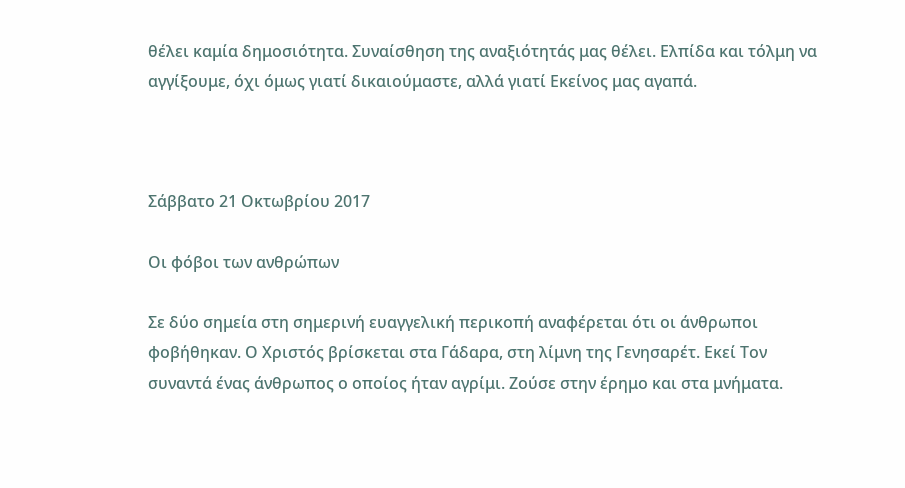θέλει καμία δημοσιότητα. Συναίσθηση της αναξιότητάς μας θέλει. Ελπίδα και τόλμη να αγγίξουμε, όχι όμως γιατί δικαιούμαστε, αλλά γιατί Εκείνος μας αγαπά.



Σάββατο 21 Οκτωβρίου 2017

Οι φόβοι των ανθρώπων

Σε δύο σημεία στη σημερινή ευαγγελική περικοπή αναφέρεται ότι οι άνθρωποι φοβήθηκαν. Ο Χριστός βρίσκεται στα Γάδαρα, στη λίμνη της Γενησαρέτ. Εκεί Τον συναντά ένας άνθρωπος ο οποίος ήταν αγρίμι. Ζούσε στην έρημο και στα μνήματα.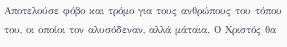Αποτελούσε φόβο και τρόμο για τους ανθρώπους του τόπου του, οι οποίοι τον αλυσόδεναν, αλλά μάταια. Ο Χριστός θα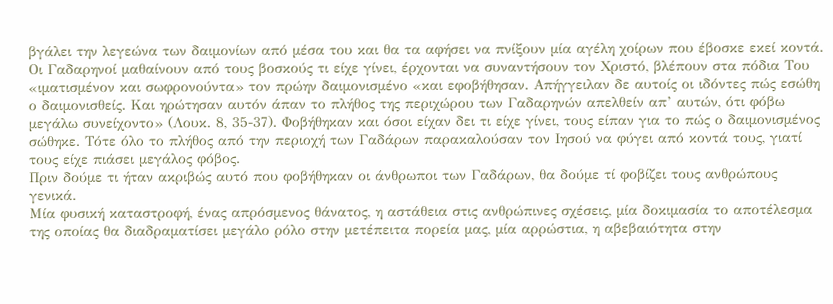βγάλει την λεγεώνα των δαιμονίων από μέσα του και θα τα αφήσει να πνίξουν μία αγέλη χοίρων που έβοσκε εκεί κοντά. Οι Γαδαρηνοί μαθαίνουν από τους βοσκούς τι είχε γίνει, έρχονται να συναντήσουν τον Χριστό, βλέπουν στα πόδια Του «ιματισμένον και σωφρονούντα» τον πρώην δαιμονισμένο «και εφοβήθησαν. Απήγγειλαν δε αυτοίς οι ιδόντες πώς εσώθη ο δαιμονισθείς. Και ηρώτησαν αυτόν άπαν το πλήθος της περιχώρου των Γαδαρηνών απελθείν απ’ αυτών, ότι φόβω μεγάλω συνείχοντο» (Λουκ. 8, 35-37). Φοβήθηκαν και όσοι είχαν δει τι είχε γίνει, τους είπαν για το πώς ο δαιμονισμένος σώθηκε. Τότε όλο το πλήθος από την περιοχή των Γαδάρων παρακαλούσαν τον Ιησού να φύγει από κοντά τους, γιατί τους είχε πιάσει μεγάλος φόβος.
Πριν δούμε τι ήταν ακριβώς αυτό που φοβήθηκαν οι άνθρωποι των Γαδάρων, θα δούμε τί φοβίζει τους ανθρώπους γενικά.
Μία φυσική καταστροφή, ένας απρόσμενος θάνατος, η αστάθεια στις ανθρώπινες σχέσεις, μία δοκιμασία το αποτέλεσμα της οποίας θα διαδραματίσει μεγάλο ρόλο στην μετέπειτα πορεία μας, μία αρρώστια, η αβεβαιότητα στην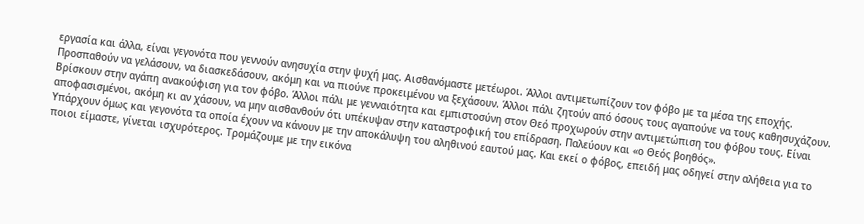εργασία και άλλα, είναι γεγονότα που γεννούν ανησυχία στην ψυχή μας. Αισθανόμαστε μετέωροι. Άλλοι αντιμετωπίζουν τον φόβο με τα μέσα της εποχής. Προσπαθούν να γελάσουν, να διασκεδάσουν, ακόμη και να πιούνε προκειμένου να ξεχάσουν. Άλλοι πάλι ζητούν από όσους τους αγαπούνε να τους καθησυχάζουν. Βρίσκουν στην αγάπη ανακούφιση για τον φόβο. Άλλοι πάλι με γενναιότητα και εμπιστοσύνη στον Θεό προχωρούν στην αντιμετώπιση του φόβου τους. Είναι αποφασισμένοι, ακόμη κι αν χάσουν, να μην αισθανθούν ότι υπέκυψαν στην καταστροφική του επίδραση. Παλεύουν και «ο Θεός βοηθός».
Υπάρχουν όμως και γεγονότα τα οποία έχουν να κάνουν με την αποκάλυψη του αληθινού εαυτού μας. Και εκεί ο φόβος, επειδή μας οδηγεί στην αλήθεια για το ποιοι είμαστε, γίνεται ισχυρότερος. Τρομάζουμε με την εικόνα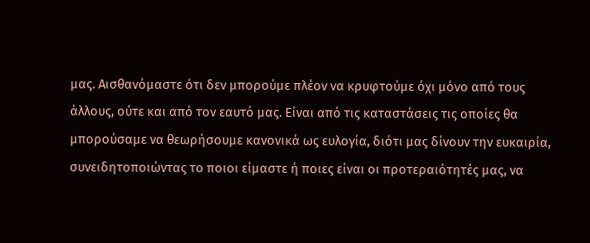μας. Αισθανόμαστε ότι δεν μπορούμε πλέον να κρυφτούμε όχι μόνο από τους άλλους, ούτε και από τον εαυτό μας. Είναι από τις καταστάσεις τις οποίες θα μπορούσαμε να θεωρήσουμε κανονικά ως ευλογία, διότι μας δίνουν την ευκαιρία, συνειδητοποιώντας το ποιοι είμαστε ή ποιες είναι οι προτεραιότητές μας, να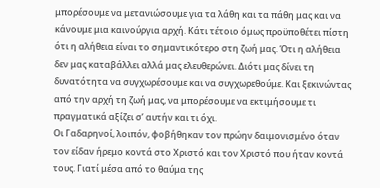μπορέσουμε να μετανιώσουμε για τα λάθη και τα πάθη μας και να κάνουμε μια καινούργια αρχή. Κάτι τέτοιο όμως προϋποθέτει πίστη ότι η αλήθεια είναι το σημαντικότερο στη ζωή μας. Ότι η αλήθεια δεν μας καταβάλλει αλλά μας ελευθερώνει. Διότι μας δίνει τη δυνατότητα να συγχωρέσουμε και να συγχωρεθούμε. Και ξεκινώντας από την αρχή τη ζωή μας, να μπορέσουμε να εκτιμήσουμε τι πραγματικά αξίζει σ’ αυτήν και τι όχι.
Οι Γαδαρηνοί, λοιπόν, φοβήθηκαν τον πρώην δαιμονισμένο όταν τον είδαν ήρεμο κοντά στο Χριστό και τον Χριστό που ήταν κοντά τους. Γιατί μέσα από το θαύμα της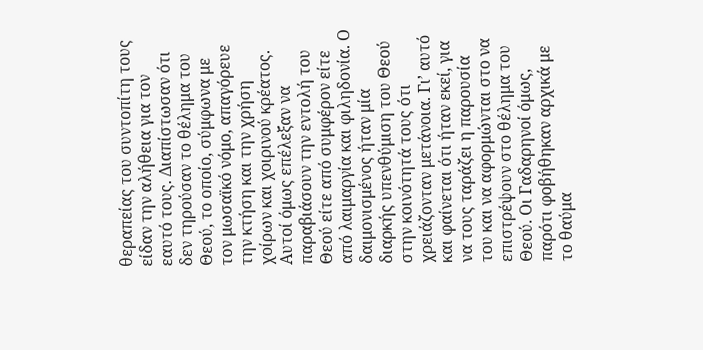θεραπείας του συντοπίτη τους είδαν την αλήθεια για τον εαυτό τους. Διαπίστωσαν ότι δεν τηρούσαν το θέλημα του Θεού, το οποίο, σύμφωνα με τον μωσαϊκό νόμο, απαγόρευε την κτήση και την χρήση χοίρων και χοιρινού κρέατος. Αυτοί όμως επέλεξαν να παραβιάσουν την εντολή του Θεού είτε από συμφέρον είτε από λαιμαργία και φιληδονία. Ο δαιμονισμένος ήταν μία διαρκής υπενθύμιση του Θεού στην κοινότητά τους ότι χρειάζονταν μετάνοια. Γι’ αυτό και φαίνεται ότι ήταν εκεί, για να τους ταράζει η παρουσία του και να αφορμώνται στο να επιστρέψουν στο θέλημα του Θεού. Οι Γαδαρηνοί όμως, παρότι φοβήθηκαν αρχικά με το θαύμα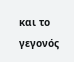και το γεγονός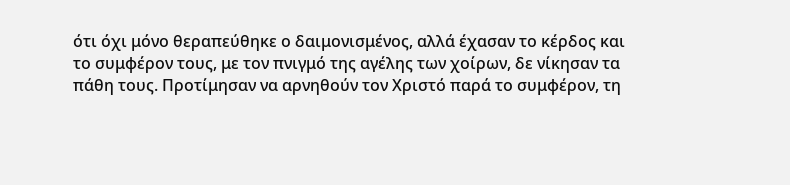ότι όχι μόνο θεραπεύθηκε ο δαιμονισμένος, αλλά έχασαν το κέρδος και το συμφέρον τους, με τον πνιγμό της αγέλης των χοίρων, δε νίκησαν τα πάθη τους. Προτίμησαν να αρνηθούν τον Χριστό παρά το συμφέρον, τη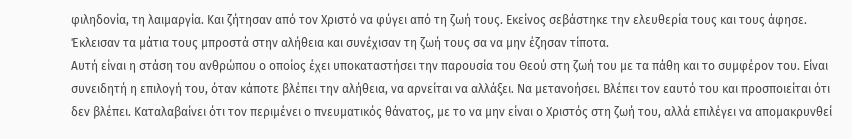φιληδονία, τη λαιμαργία. Και ζήτησαν από τον Χριστό να φύγει από τη ζωή τους. Εκείνος σεβάστηκε την ελευθερία τους και τους άφησε. Έκλεισαν τα μάτια τους μπροστά στην αλήθεια και συνέχισαν τη ζωή τους σα να μην έζησαν τίποτα.
Αυτή είναι η στάση του ανθρώπου ο οποίος έχει υποκαταστήσει την παρουσία του Θεού στη ζωή του με τα πάθη και το συμφέρον του. Είναι συνειδητή η επιλογή του, όταν κάποτε βλέπει την αλήθεια, να αρνείται να αλλάξει. Να μετανοήσει. Βλέπει τον εαυτό του και προσποιείται ότι δεν βλέπει. Καταλαβαίνει ότι τον περιμένει ο πνευματικός θάνατος, με το να μην είναι ο Χριστός στη ζωή του, αλλά επιλέγει να απομακρυνθεί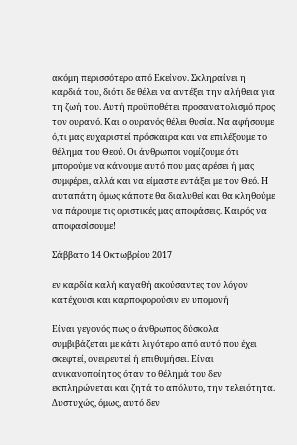ακόμη περισσότερο από Εκείνον. Σκληραίνει η καρδιά του, διότι δε θέλει να αντέξει την αλήθεια για τη ζωή του. Αυτή προϋποθέτει προσανατολισμό προς τον ουρανό. Και ο ουρανός θέλει θυσία. Να αφήσουμε ό,τι μας ευχαριστεί πρόσκαιρα και να επιλέξουμε το θέλημα του Θεού. Οι άνθρωποι νομίζουμε ότι μπορούμε να κάνουμε αυτό που μας αρέσει ή μας συμφέρει, αλλά και να είμαστε εντάξει με τον Θεό. Η αυταπάτη όμως κάποτε θα διαλυθεί και θα κληθούμε να πάρουμε τις οριστικές μας αποφάσεις. Καιρός να αποφασίσουμε!

Σάββατο 14 Οκτωβρίου 2017

εν καρδία καλή καγαθή ακούσαντες τον λόγον κατέχουσι και καρποφορούσιν εν υπομονή

Είναι γεγονός πως ο άνθρωπος δύσκολα συμβιβάζεται με κάτι λιγότερο από αυτό που έχει σκεφτεί, ονειρευτεί ή επιθυμήσει. Είναι ανικανοποίητος όταν το θέλημά του δεν εκπληρώνεται και ζητά το απόλυτο, την τελειότητα. Δυστυχώς, όμως, αυτό δεν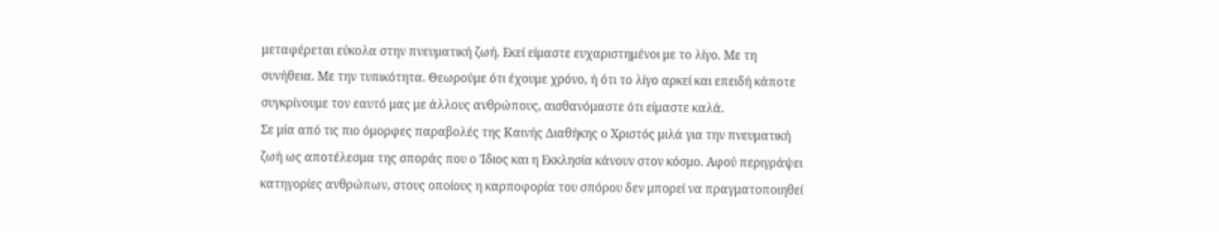μεταφέρεται εύκολα στην πνευματική ζωή. Εκεί είμαστε ευχαριστημένοι με το λίγο. Με τη συνήθεια. Με την τυπικότητα. Θεωρούμε ότι έχουμε χρόνο, ή ότι το λίγο αρκεί και επειδή κάποτε συγκρίνουμε τον εαυτό μας με άλλους ανθρώπους, αισθανόμαστε ότι είμαστε καλά.
Σε μία από τις πιο όμορφες παραβολές της Καινής Διαθήκης ο Χριστός μιλά για την πνευματική ζωή ως αποτέλεσμα της σποράς που ο Ίδιος και η Εκκλησία κάνουν στον κόσμο. Αφού περιγράψει κατηγορίες ανθρώπων, στους οποίους η καρποφορία του σπόρου δεν μπορεί να πραγματοποιηθεί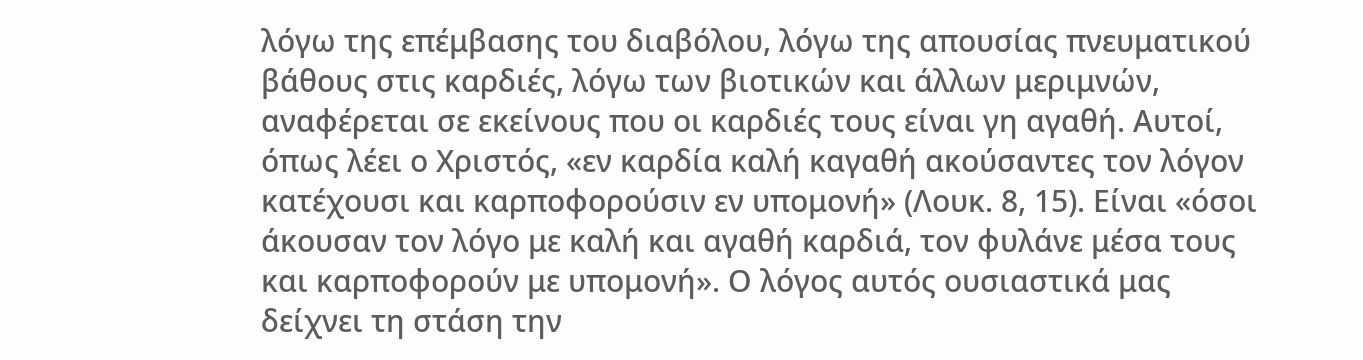λόγω της επέμβασης του διαβόλου, λόγω της απουσίας πνευματικού βάθους στις καρδιές, λόγω των βιοτικών και άλλων μεριμνών, αναφέρεται σε εκείνους που οι καρδιές τους είναι γη αγαθή. Αυτοί, όπως λέει ο Χριστός, «εν καρδία καλή καγαθή ακούσαντες τον λόγον κατέχουσι και καρποφορούσιν εν υπομονή» (Λουκ. 8, 15). Είναι «όσοι άκουσαν τον λόγο με καλή και αγαθή καρδιά, τον φυλάνε μέσα τους και καρποφορούν με υπομονή». Ο λόγος αυτός ουσιαστικά μας δείχνει τη στάση την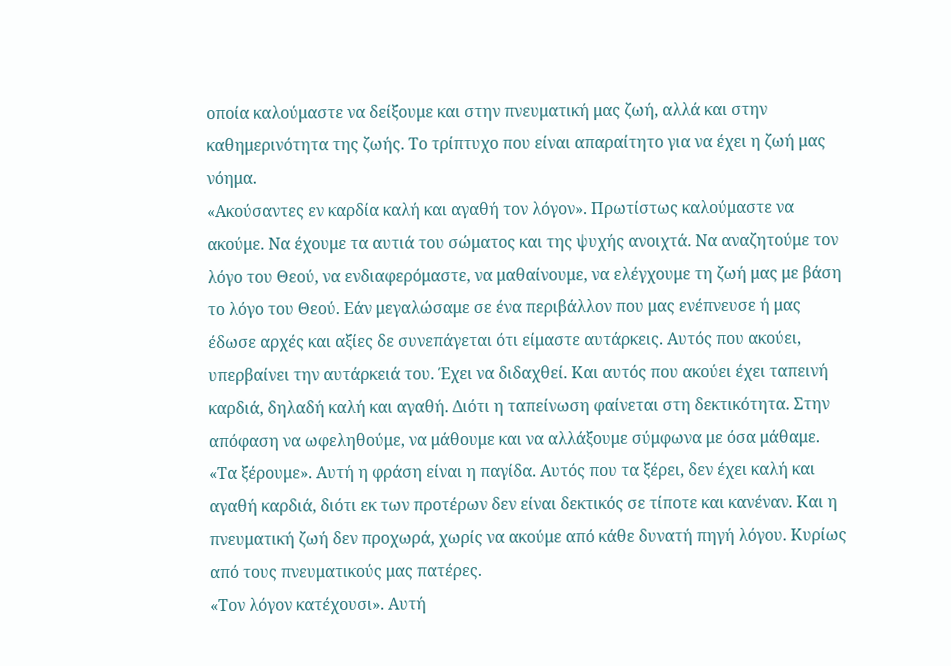οποία καλούμαστε να δείξουμε και στην πνευματική μας ζωή, αλλά και στην καθημερινότητα της ζωής. Το τρίπτυχο που είναι απαραίτητο για να έχει η ζωή μας νόημα.
«Ακούσαντες εν καρδία καλή και αγαθή τον λόγον». Πρωτίστως καλούμαστε να ακούμε. Να έχουμε τα αυτιά του σώματος και της ψυχής ανοιχτά. Να αναζητούμε τον λόγο του Θεού, να ενδιαφερόμαστε, να μαθαίνουμε, να ελέγχουμε τη ζωή μας με βάση το λόγο του Θεού. Εάν μεγαλώσαμε σε ένα περιβάλλον που μας ενέπνευσε ή μας έδωσε αρχές και αξίες δε συνεπάγεται ότι είμαστε αυτάρκεις. Αυτός που ακούει, υπερβαίνει την αυτάρκειά του. Έχει να διδαχθεί. Και αυτός που ακούει έχει ταπεινή καρδιά, δηλαδή καλή και αγαθή. Διότι η ταπείνωση φαίνεται στη δεκτικότητα. Στην απόφαση να ωφεληθούμε, να μάθουμε και να αλλάξουμε σύμφωνα με όσα μάθαμε.
«Τα ξέρουμε». Αυτή η φράση είναι η παγίδα. Αυτός που τα ξέρει, δεν έχει καλή και αγαθή καρδιά, διότι εκ των προτέρων δεν είναι δεκτικός σε τίποτε και κανέναν. Και η πνευματική ζωή δεν προχωρά, χωρίς να ακούμε από κάθε δυνατή πηγή λόγου. Κυρίως από τους πνευματικούς μας πατέρες.
«Τον λόγον κατέχουσι». Αυτή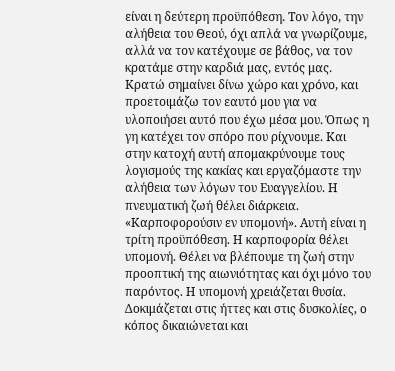είναι η δεύτερη προϋπόθεση. Τον λόγο, την αλήθεια του Θεού, όχι απλά να γνωρίζουμε, αλλά να τον κατέχουμε σε βάθος, να τον κρατάμε στην καρδιά μας, εντός μας. Κρατώ σημαίνει δίνω χώρο και χρόνο, και προετοιμάζω τον εαυτό μου για να υλοποιήσει αυτό που έχω μέσα μου. Όπως η γη κατέχει τον σπόρο που ρίχνουμε. Και στην κατοχή αυτή απομακρύνουμε τους λογισμούς της κακίας και εργαζόμαστε την αλήθεια των λόγων του Ευαγγελίου. Η πνευματική ζωή θέλει διάρκεια.
«Καρποφορούσιν εν υπομονή». Αυτή είναι η τρίτη προϋπόθεση. Η καρποφορία θέλει υπομονή. Θέλει να βλέπουμε τη ζωή στην προοπτική της αιωνιότητας και όχι μόνο του παρόντος. Η υπομονή χρειάζεται θυσία. Δοκιμάζεται στις ήττες και στις δυσκολίες, ο κόπος δικαιώνεται και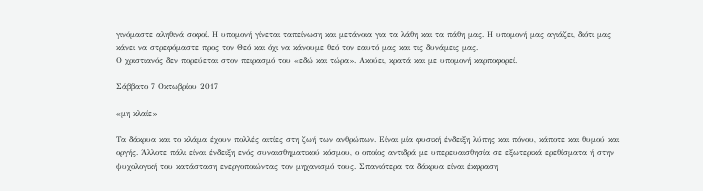γινόμαστε αληθινά σοφοί. Η υπομονή γίνεται ταπείνωση και μετάνοια για τα λάθη και τα πάθη μας. Η υπομονή μας αγιάζει, διότι μας κάνει να στρεφόμαστε προς τον Θεό και όχι να κάνουμε θεό τον εαυτό μας και τις δυνάμεις μας.
Ο χριστιανός δεν πορεύεται στον πειρασμό του «εδώ και τώρα». Ακούει, κρατά και με υπομονή καρποφορεί.

Σάββατο 7 Οκτωβρίου 2017

«μη κλαίε»

Τα δάκρυα και το κλάμα έχουν πολλές αιτίες στη ζωή των ανθρώπων. Είναι μία φυσική ένδειξη λύπης και πόνου, κάποτε και θυμού και οργής. Άλλοτε πάλι είναι ένδειξη ενός συναισθηματικού κόσμου, ο οποίος αντιδρά με υπερευαισθησία σε εξωτερικά ερεθίσματα ή στην ψυχολογική του κατάσταση ενεργοποιώντας τον μηχανισμό τους. Σπανιότερα τα δάκρυα είναι έκφραση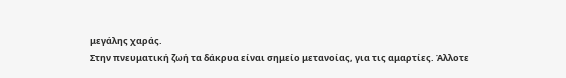μεγάλης χαράς.
Στην πνευματική ζωή τα δάκρυα είναι σημείο μετανοίας, για τις αμαρτίες. Άλλοτε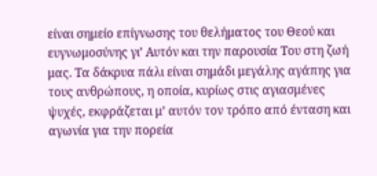είναι σημείο επίγνωσης του θελήματος του Θεού και ευγνωμοσύνης γι’ Αυτόν και την παρουσία Του στη ζωή μας. Τα δάκρυα πάλι είναι σημάδι μεγάλης αγάπης για τους ανθρώπους, η οποία, κυρίως στις αγιασμένες ψυχές, εκφράζεται μ’ αυτόν τον τρόπο από ένταση και αγωνία για την πορεία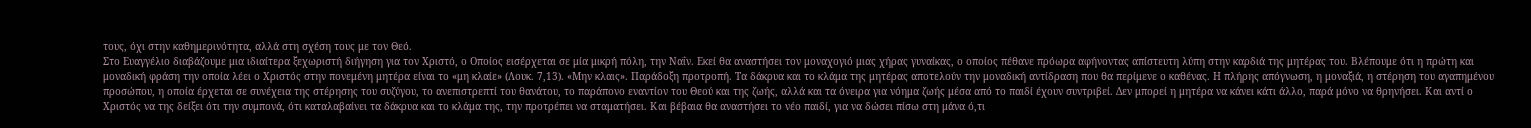τους, όχι στην καθημερινότητα, αλλά στη σχέση τους με τον Θεό.
Στο Ευαγγέλιο διαβάζουμε μια ιδιαίτερα ξεχωριστή διήγηση για τον Χριστό, ο Οποίος εισέρχεται σε μία μικρή πόλη, την Ναΐν. Εκεί θα αναστήσει τον μοναχογιό μιας χήρας γυναίκας, ο οποίος πέθανε πρόωρα αφήνοντας απίστευτη λύπη στην καρδιά της μητέρας του. Βλέπουμε ότι η πρώτη και μοναδική φράση την οποία λέει ο Χριστός στην πονεμένη μητέρα είναι το «μη κλαίε» (Λουκ. 7,13). «Μην κλαις». Παράδοξη προτροπή. Τα δάκρυα και το κλάμα της μητέρας αποτελούν την μοναδική αντίδραση που θα περίμενε ο καθένας. Η πλήρης απόγνωση, η μοναξιά, η στέρηση του αγαπημένου προσώπου, η οποία έρχεται σε συνέχεια της στέρησης του συζύγου, το ανεπιστρεπτί του θανάτου, το παράπονο εναντίον του Θεού και της ζωής, αλλά και τα όνειρα για νόημα ζωής μέσα από το παιδί έχουν συντριβεί. Δεν μπορεί η μητέρα να κάνει κάτι άλλο, παρά μόνο να θρηνήσει. Και αντί ο Χριστός να της δείξει ότι την συμπονά, ότι καταλαβαίνει τα δάκρυα και το κλάμα της, την προτρέπει να σταματήσει. Και βέβαια θα αναστήσει το νέο παιδί, για να δώσει πίσω στη μάνα ό,τι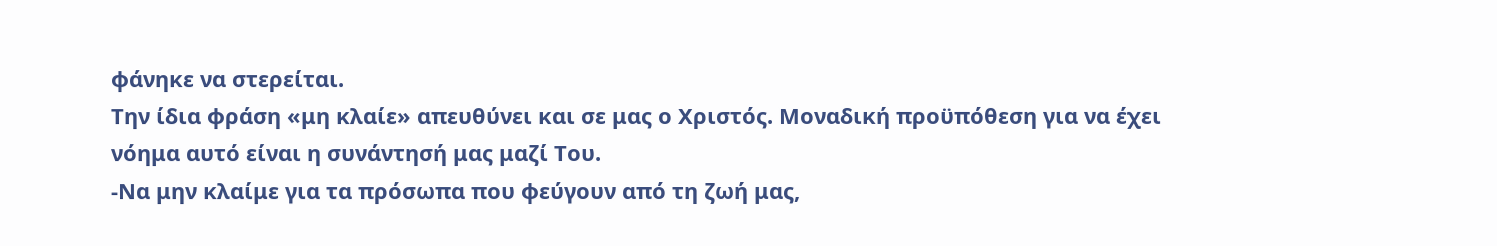φάνηκε να στερείται.
Την ίδια φράση «μη κλαίε» απευθύνει και σε μας ο Χριστός. Μοναδική προϋπόθεση για να έχει νόημα αυτό είναι η συνάντησή μας μαζί Του.
-Να μην κλαίμε για τα πρόσωπα που φεύγουν από τη ζωή μας,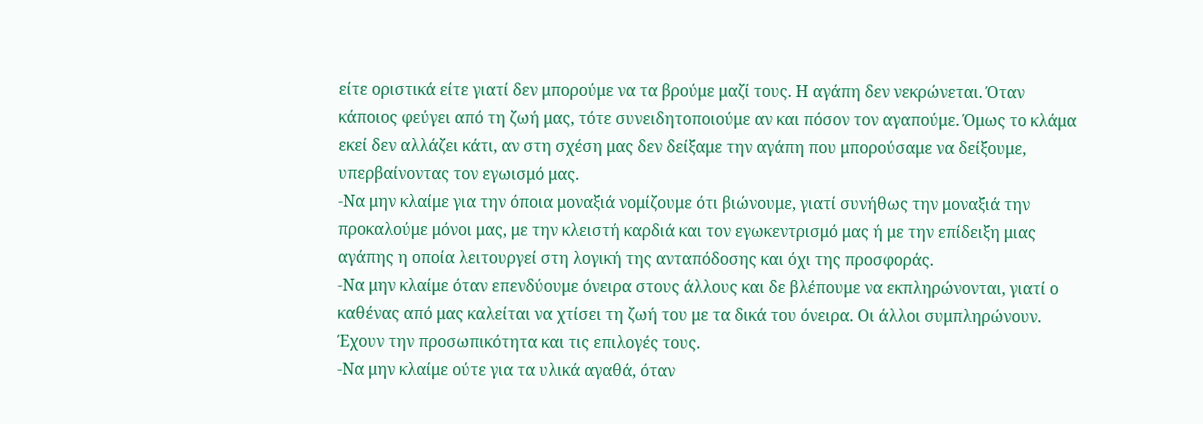είτε οριστικά είτε γιατί δεν μπορούμε να τα βρούμε μαζί τους. Η αγάπη δεν νεκρώνεται. Όταν κάποιος φεύγει από τη ζωή μας, τότε συνειδητοποιούμε αν και πόσον τον αγαπούμε. Όμως το κλάμα εκεί δεν αλλάζει κάτι, αν στη σχέση μας δεν δείξαμε την αγάπη που μπορούσαμε να δείξουμε, υπερβαίνοντας τον εγωισμό μας.
-Να μην κλαίμε για την όποια μοναξιά νομίζουμε ότι βιώνουμε, γιατί συνήθως την μοναξιά την προκαλούμε μόνοι μας, με την κλειστή καρδιά και τον εγωκεντρισμό μας ή με την επίδειξη μιας αγάπης η οποία λειτουργεί στη λογική της ανταπόδοσης και όχι της προσφοράς.
-Να μην κλαίμε όταν επενδύουμε όνειρα στους άλλους και δε βλέπουμε να εκπληρώνονται, γιατί ο καθένας από μας καλείται να χτίσει τη ζωή του με τα δικά του όνειρα. Οι άλλοι συμπληρώνουν. Έχουν την προσωπικότητα και τις επιλογές τους.
-Να μην κλαίμε ούτε για τα υλικά αγαθά, όταν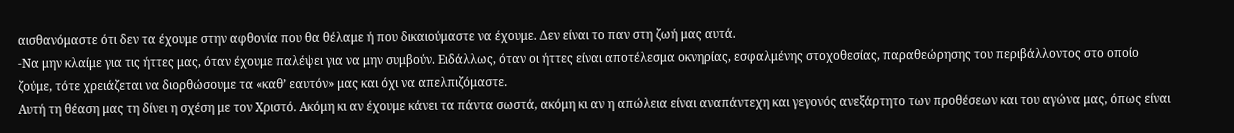αισθανόμαστε ότι δεν τα έχουμε στην αφθονία που θα θέλαμε ή που δικαιούμαστε να έχουμε. Δεν είναι το παν στη ζωή μας αυτά.
-Να μην κλαίμε για τις ήττες μας, όταν έχουμε παλέψει για να μην συμβούν. Ειδάλλως, όταν οι ήττες είναι αποτέλεσμα οκνηρίας, εσφαλμένης στοχοθεσίας, παραθεώρησης του περιβάλλοντος στο οποίο ζούμε, τότε χρειάζεται να διορθώσουμε τα «καθ’ εαυτόν» μας και όχι να απελπιζόμαστε.
Αυτή τη θέαση μας τη δίνει η σχέση με τον Χριστό. Ακόμη κι αν έχουμε κάνει τα πάντα σωστά, ακόμη κι αν η απώλεια είναι αναπάντεχη και γεγονός ανεξάρτητο των προθέσεων και του αγώνα μας, όπως είναι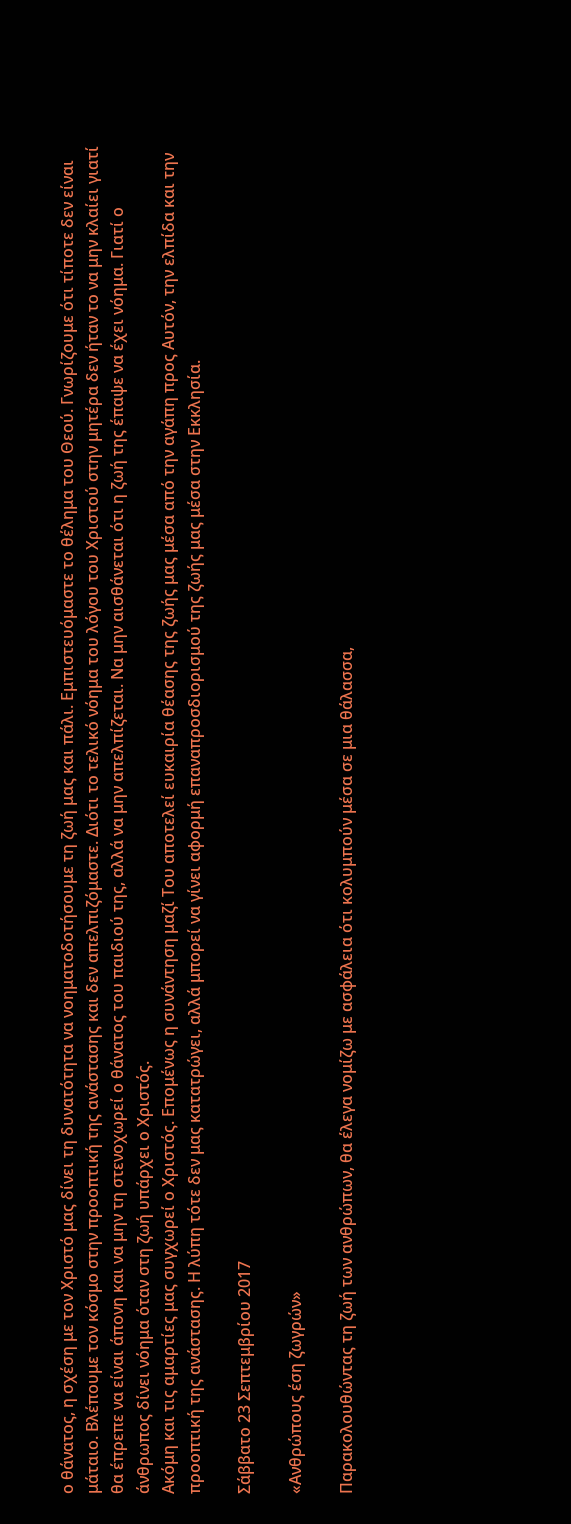ο θάνατος, η σχέση με τον Χριστό μας δίνει τη δυνατότητα να νοηματοδοτήσουμε τη ζωή μας και πάλι. Εμπιστευόμαστε το θέλημα του Θεού. Γνωρίζουμε ότι τίποτε δεν είναι μάταιο. Βλέπουμε τον κόσμο στην προοπτική της ανάστασης και δεν απελπιζόμαστε. Διότι το τελικό νόημα του λόγου του Χριστού στην μητέρα δεν ήταν το να μην κλαίει γιατί θα έπρεπε να είναι άπονη και να μην τη στενοχωρεί ο θάνατος του παιδιού της, αλλά να μην απελπίζεται. Να μην αισθάνεται ότι η ζωή της έπαψε να έχει νόημα. Γιατί ο άνθρωπος δίνει νόημα όταν στη ζωή υπάρχει ο Χριστός.
Ακόμη και τις αμαρτίες μας συγχωρεί ο Χριστός. Επομένως η συνάντηση μαζί Του αποτελεί ευκαιρία θέασης της ζωής μας μέσα από την αγάπη προς Αυτόν, την ελπίδα και την προοπτική της ανάστασης. Η λύπη τότε δεν μας κατατρώγει, αλλά μπορεί να γίνει αφορμή επαναπροσδιορισμού της ζωής μας μέσα στην Εκκλησία.

Σάββατο 23 Σεπτεμβρίου 2017

«Ανθρώπους έση ζωγρών»

Παρακολουθώντας τη ζωή των ανθρώπων, θα έλεγα νομίζω με ασφάλεια ότι κολυμπούν μέσα σε μια θάλασσα,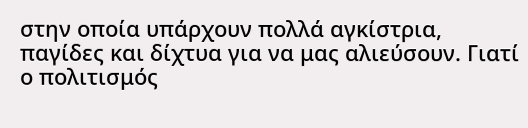στην οποία υπάρχουν πολλά αγκίστρια, παγίδες και δίχτυα για να μας αλιεύσουν. Γιατί ο πολιτισμός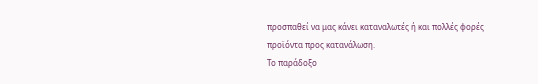προσπαθεί να μας κάνει καταναλωτές ή και πολλές φορές προϊόντα προς κατανάλωση.
Το παράδοξο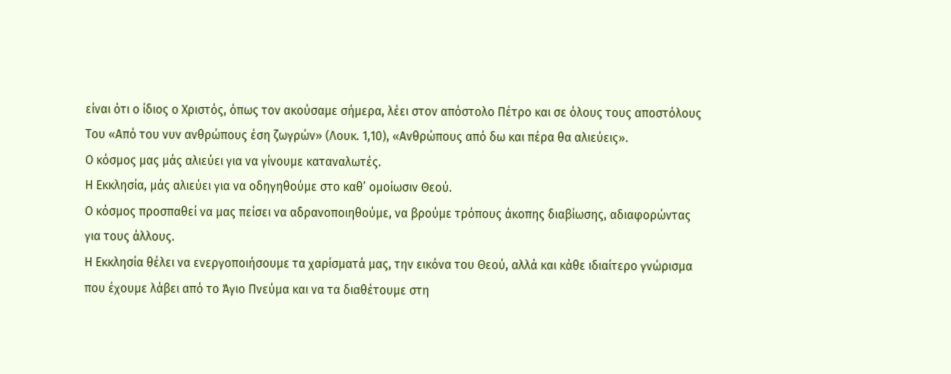είναι ότι ο ίδιος ο Χριστός, όπως τον ακούσαμε σήμερα, λέει στον απόστολο Πέτρο και σε όλους τους αποστόλους Του «Από του νυν ανθρώπους έση ζωγρών» (Λουκ. 1,10), «Ανθρώπους από δω και πέρα θα αλιεύεις».
Ο κόσμος μας μάς αλιεύει για να γίνουμε καταναλωτές.
Η Εκκλησία, μάς αλιεύει για να οδηγηθούμε στο καθ’ ομοίωσιν Θεού.
Ο κόσμος προσπαθεί να μας πείσει να αδρανοποιηθούμε, να βρούμε τρόπους άκοπης διαβίωσης, αδιαφορώντας για τους άλλους.
Η Εκκλησία θέλει να ενεργοποιήσουμε τα χαρίσματά μας, την εικόνα του Θεού, αλλά και κάθε ιδιαίτερο γνώρισμα που έχουμε λάβει από το Άγιο Πνεύμα και να τα διαθέτουμε στη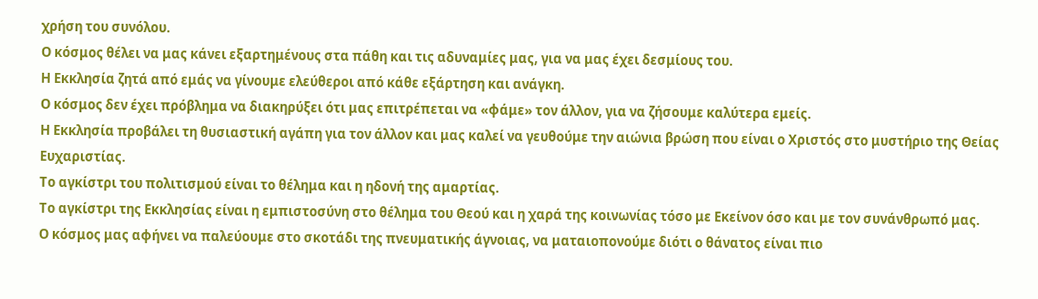χρήση του συνόλου.
Ο κόσμος θέλει να μας κάνει εξαρτημένους στα πάθη και τις αδυναμίες μας, για να μας έχει δεσμίους του.
Η Εκκλησία ζητά από εμάς να γίνουμε ελεύθεροι από κάθε εξάρτηση και ανάγκη.
Ο κόσμος δεν έχει πρόβλημα να διακηρύξει ότι μας επιτρέπεται να «φάμε» τον άλλον, για να ζήσουμε καλύτερα εμείς.
Η Εκκλησία προβάλει τη θυσιαστική αγάπη για τον άλλον και μας καλεί να γευθούμε την αιώνια βρώση που είναι ο Χριστός στο μυστήριο της Θείας Ευχαριστίας.
Το αγκίστρι του πολιτισμού είναι το θέλημα και η ηδονή της αμαρτίας.
Το αγκίστρι της Εκκλησίας είναι η εμπιστοσύνη στο θέλημα του Θεού και η χαρά της κοινωνίας τόσο με Εκείνον όσο και με τον συνάνθρωπό μας.
Ο κόσμος μας αφήνει να παλεύουμε στο σκοτάδι της πνευματικής άγνοιας, να ματαιοπονούμε διότι ο θάνατος είναι πιο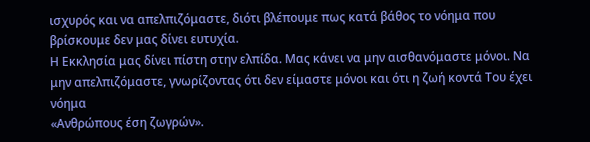ισχυρός και να απελπιζόμαστε, διότι βλέπουμε πως κατά βάθος το νόημα που βρίσκουμε δεν μας δίνει ευτυχία.
Η Εκκλησία μας δίνει πίστη στην ελπίδα. Μας κάνει να μην αισθανόμαστε μόνοι. Να μην απελπιζόμαστε, γνωρίζοντας ότι δεν είμαστε μόνοι και ότι η ζωή κοντά Του έχει νόημα
«Ανθρώπους έση ζωγρών».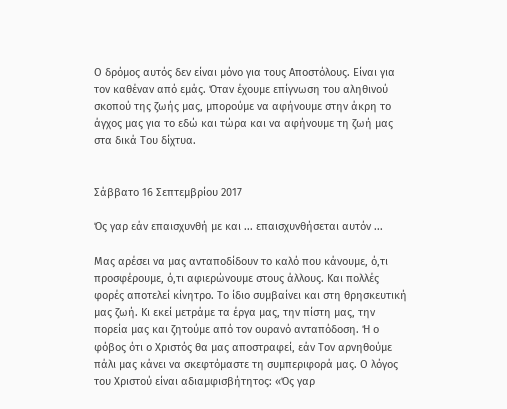Ο δρόμος αυτός δεν είναι μόνο για τους Αποστόλους. Είναι για τον καθέναν από εμάς. Όταν έχουμε επίγνωση του αληθινού σκοπού της ζωής μας, μπορούμε να αφήνουμε στην άκρη το άγχος μας για το εδώ και τώρα και να αφήνουμε τη ζωή μας στα δικά Του δίχτυα.


Σάββατο 16 Σεπτεμβρίου 2017

Ός γαρ εάν επαισχυνθή με και ... επαισχυνθήσεται αυτόν ...

Μας αρέσει να μας ανταποδίδουν το καλό που κάνουμε, ό,τι προσφέρουμε, ό,τι αφιερώνουμε στους άλλους. Και πολλές φορές αποτελεί κίνητρο. Το ίδιο συμβαίνει και στη θρησκευτική μας ζωή. Κι εκεί μετράμε τα έργα μας, την πίστη μας, την πορεία μας και ζητούμε από τον ουρανό ανταπόδοση. Ή ο φόβος ότι ο Χριστός θα μας αποστραφεί, εάν Τον αρνηθούμε πάλι μας κάνει να σκεφτόμαστε τη συμπεριφορά μας. Ο λόγος του Χριστού είναι αδιαμφισβήτητος: «Ός γαρ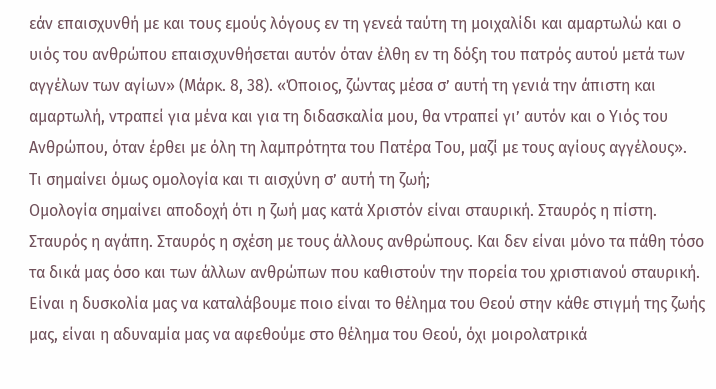εάν επαισχυνθή με και τους εμούς λόγους εν τη γενεά ταύτη τη μοιχαλίδι και αμαρτωλώ και ο υιός του ανθρώπου επαισχυνθήσεται αυτόν όταν έλθη εν τη δόξη του πατρός αυτού μετά των αγγέλων των αγίων» (Μάρκ. 8, 38). «Όποιος, ζώντας μέσα σ’ αυτή τη γενιά την άπιστη και αμαρτωλή, ντραπεί για μένα και για τη διδασκαλία μου, θα ντραπεί γι’ αυτόν και ο Υιός του Ανθρώπου, όταν έρθει με όλη τη λαμπρότητα του Πατέρα Του, μαζί με τους αγίους αγγέλους».
Τι σημαίνει όμως ομολογία και τι αισχύνη σ’ αυτή τη ζωή;
Ομολογία σημαίνει αποδοχή ότι η ζωή μας κατά Χριστόν είναι σταυρική. Σταυρός η πίστη. Σταυρός η αγάπη. Σταυρός η σχέση με τους άλλους ανθρώπους. Και δεν είναι μόνο τα πάθη τόσο τα δικά μας όσο και των άλλων ανθρώπων που καθιστούν την πορεία του χριστιανού σταυρική. Είναι η δυσκολία μας να καταλάβουμε ποιο είναι το θέλημα του Θεού στην κάθε στιγμή της ζωής μας, είναι η αδυναμία μας να αφεθούμε στο θέλημα του Θεού, όχι μοιρολατρικά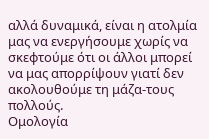αλλά δυναμικά, είναι η ατολμία μας να ενεργήσουμε χωρίς να σκεφτούμε ότι οι άλλοι μπορεί να μας απορρίψουν γιατί δεν ακολουθούμε τη μάζα-τους πολλούς.
Ομολογία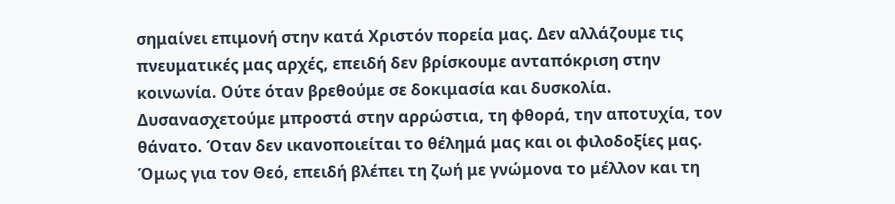σημαίνει επιμονή στην κατά Χριστόν πορεία μας. Δεν αλλάζουμε τις πνευματικές μας αρχές, επειδή δεν βρίσκουμε ανταπόκριση στην κοινωνία. Ούτε όταν βρεθούμε σε δοκιμασία και δυσκολία. Δυσανασχετούμε μπροστά στην αρρώστια, τη φθορά, την αποτυχία, τον θάνατο. Όταν δεν ικανοποιείται το θέλημά μας και οι φιλοδοξίες μας. Όμως για τον Θεό, επειδή βλέπει τη ζωή με γνώμονα το μέλλον και τη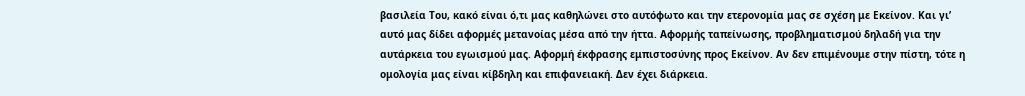βασιλεία Του, κακό είναι ό,τι μας καθηλώνει στο αυτόφωτο και την ετερονομία μας σε σχέση με Εκείνον. Και γι’ αυτό μας δίδει αφορμές μετανοίας μέσα από την ήττα. Αφορμής ταπείνωσης, προβληματισμού δηλαδή για την αυτάρκεια του εγωισμού μας. Αφορμή έκφρασης εμπιστοσύνης προς Εκείνον. Αν δεν επιμένουμε στην πίστη, τότε η ομολογία μας είναι κίβδηλη και επιφανειακή. Δεν έχει διάρκεια.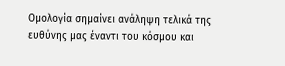Ομολογία σημαίνει ανάληψη τελικά της ευθύνης μας έναντι του κόσμου και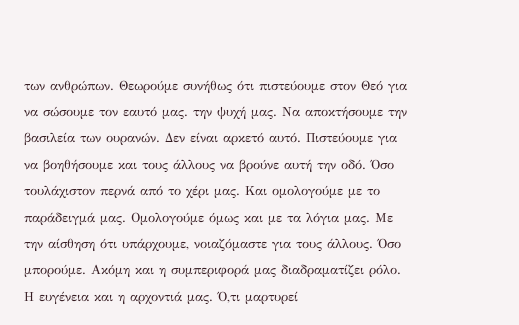των ανθρώπων. Θεωρούμε συνήθως ότι πιστεύουμε στον Θεό για να σώσουμε τον εαυτό μας. την ψυχή μας. Να αποκτήσουμε την βασιλεία των ουρανών. Δεν είναι αρκετό αυτό. Πιστεύουμε για να βοηθήσουμε και τους άλλους να βρούνε αυτή την οδό. Όσο τουλάχιστον περνά από το χέρι μας. Και ομολογούμε με το παράδειγμά μας. Ομολογούμε όμως και με τα λόγια μας. Με την αίσθηση ότι υπάρχουμε, νοιαζόμαστε για τους άλλους. Όσο μπορούμε. Ακόμη και η συμπεριφορά μας διαδραματίζει ρόλο. Η ευγένεια και η αρχοντιά μας. Ό,τι μαρτυρεί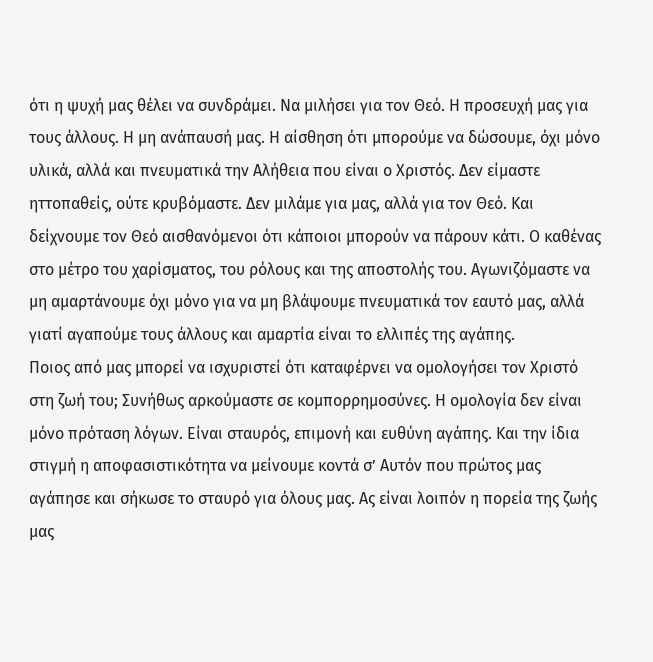ότι η ψυχή μας θέλει να συνδράμει. Να μιλήσει για τον Θεό. Η προσευχή μας για τους άλλους. Η μη ανάπαυσή μας. Η αίσθηση ότι μπορούμε να δώσουμε, όχι μόνο υλικά, αλλά και πνευματικά την Αλήθεια που είναι ο Χριστός. Δεν είμαστε ηττοπαθείς, ούτε κρυβόμαστε. Δεν μιλάμε για μας, αλλά για τον Θεό. Και δείχνουμε τον Θεό αισθανόμενοι ότι κάποιοι μπορούν να πάρουν κάτι. Ο καθένας στο μέτρο του χαρίσματος, του ρόλους και της αποστολής του. Αγωνιζόμαστε να μη αμαρτάνουμε όχι μόνο για να μη βλάψουμε πνευματικά τον εαυτό μας, αλλά γιατί αγαπούμε τους άλλους και αμαρτία είναι το ελλιπές της αγάπης.
Ποιος από μας μπορεί να ισχυριστεί ότι καταφέρνει να ομολογήσει τον Χριστό στη ζωή του; Συνήθως αρκούμαστε σε κομπορρημοσύνες. Η ομολογία δεν είναι μόνο πρόταση λόγων. Είναι σταυρός, επιμονή και ευθύνη αγάπης. Και την ίδια στιγμή η αποφασιστικότητα να μείνουμε κοντά σ’ Αυτόν που πρώτος μας αγάπησε και σήκωσε το σταυρό για όλους μας. Ας είναι λοιπόν η πορεία της ζωής μας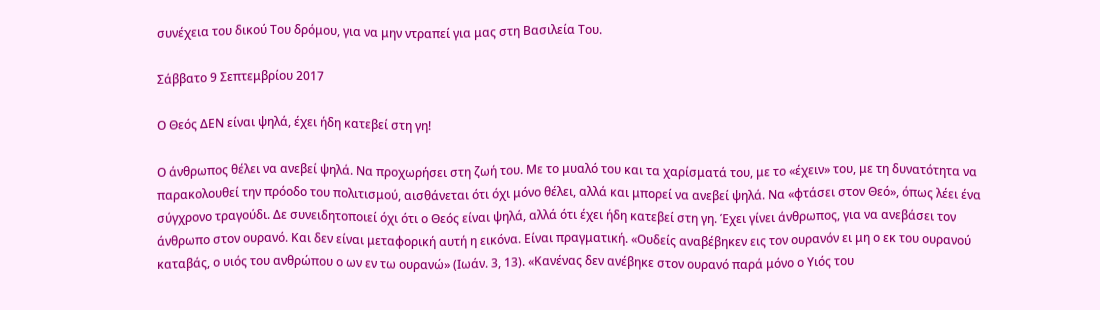συνέχεια του δικού Του δρόμου, για να μην ντραπεί για μας στη Βασιλεία Του.

Σάββατο 9 Σεπτεμβρίου 2017

Ο Θεός ΔΕΝ είναι ψηλά, έχει ήδη κατεβεί στη γη!

Ο άνθρωπος θέλει να ανεβεί ψηλά. Να προχωρήσει στη ζωή του. Με το μυαλό του και τα χαρίσματά του, με το «έχειν» του, με τη δυνατότητα να παρακολουθεί την πρόοδο του πολιτισμού, αισθάνεται ότι όχι μόνο θέλει, αλλά και μπορεί να ανεβεί ψηλά. Να «φτάσει στον Θεό», όπως λέει ένα σύγχρονο τραγούδι. Δε συνειδητοποιεί όχι ότι ο Θεός είναι ψηλά, αλλά ότι έχει ήδη κατεβεί στη γη. Έχει γίνει άνθρωπος, για να ανεβάσει τον άνθρωπο στον ουρανό. Και δεν είναι μεταφορική αυτή η εικόνα. Είναι πραγματική. «Ουδείς αναβέβηκεν εις τον ουρανόν ει μη ο εκ του ουρανού καταβάς, ο υιός του ανθρώπου ο ων εν τω ουρανώ» (Ιωάν. 3, 13). «Κανένας δεν ανέβηκε στον ουρανό παρά μόνο ο Υιός του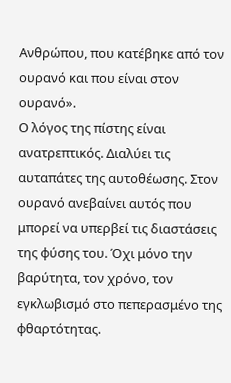Ανθρώπου, που κατέβηκε από τον ουρανό και που είναι στον ουρανό».
Ο λόγος της πίστης είναι ανατρεπτικός. Διαλύει τις αυταπάτες της αυτοθέωσης. Στον ουρανό ανεβαίνει αυτός που μπορεί να υπερβεί τις διαστάσεις της φύσης του. Όχι μόνο την βαρύτητα, τον χρόνο, τον εγκλωβισμό στο πεπερασμένο της φθαρτότητας.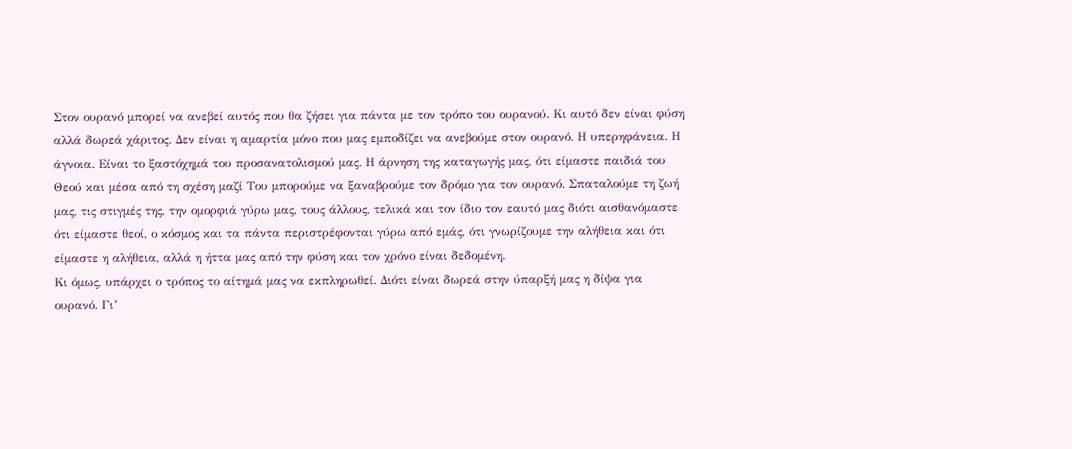Στον ουρανό μπορεί να ανεβεί αυτός που θα ζήσει για πάντα με τον τρόπο του ουρανού. Κι αυτό δεν είναι φύση αλλά δωρεά χάριτος. Δεν είναι η αμαρτία μόνο που μας εμποδίζει να ανεβούμε στον ουρανό. Η υπερηφάνεια. Η άγνοια. Είναι το ξαστόχημά του προσανατολισμού μας. Η άρνηση της καταγωγής μας, ότι είμαστε παιδιά του Θεού και μέσα από τη σχέση μαζί Του μπορούμε να ξαναβρούμε τον δρόμο για τον ουρανό. Σπαταλούμε τη ζωή μας, τις στιγμές της, την ομορφιά γύρω μας, τους άλλους, τελικά και τον ίδιο τον εαυτό μας διότι αισθανόμαστε ότι είμαστε θεοί, ο κόσμος και τα πάντα περιστρέφονται γύρω από εμάς, ότι γνωρίζουμε την αλήθεια και ότι είμαστε η αλήθεια, αλλά η ήττα μας από την φύση και τον χρόνο είναι δεδομένη.
Κι όμως, υπάρχει ο τρόπος το αίτημά μας να εκπληρωθεί. Διότι είναι δωρεά στην ύπαρξή μας η δίψα για ουρανό. Γι’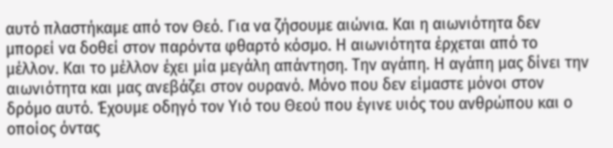αυτό πλαστήκαμε από τον Θεό. Για να ζήσουμε αιώνια. Και η αιωνιότητα δεν μπορεί να δοθεί στον παρόντα φθαρτό κόσμο. Η αιωνιότητα έρχεται από το μέλλον. Και το μέλλον έχει μία μεγάλη απάντηση. Την αγάπη. Η αγάπη μας δίνει την αιωνιότητα και μας ανεβάζει στον ουρανό. Μόνο που δεν είμαστε μόνοι στον δρόμο αυτό. Έχουμε οδηγό τον Υιό του Θεού που έγινε υιός του ανθρώπου και ο οποίος όντας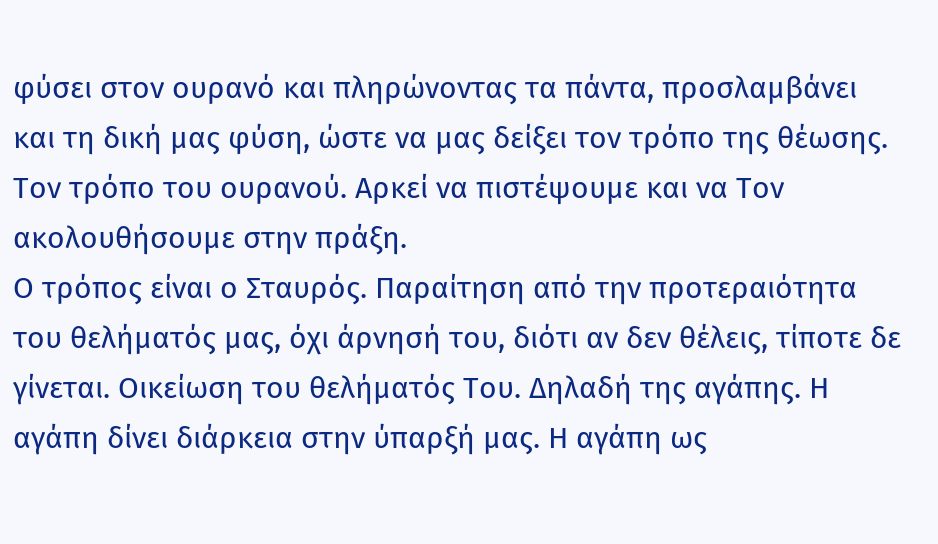φύσει στον ουρανό και πληρώνοντας τα πάντα, προσλαμβάνει και τη δική μας φύση, ώστε να μας δείξει τον τρόπο της θέωσης. Τον τρόπο του ουρανού. Αρκεί να πιστέψουμε και να Τον ακολουθήσουμε στην πράξη.
Ο τρόπος είναι ο Σταυρός. Παραίτηση από την προτεραιότητα του θελήματός μας, όχι άρνησή του, διότι αν δεν θέλεις, τίποτε δε γίνεται. Οικείωση του θελήματός Του. Δηλαδή της αγάπης. Η αγάπη δίνει διάρκεια στην ύπαρξή μας. Η αγάπη ως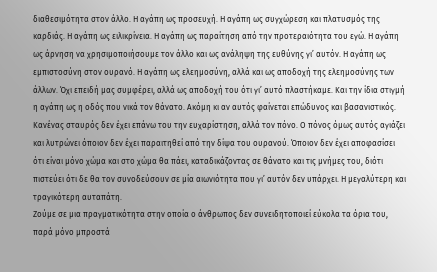διαθεσιμότητα στον άλλο. Η αγάπη ως προσευχή. Η αγάπη ως συγχώρεση και πλατυσμός της καρδιάς. Η αγάπη ως ειλικρίνεια. Η αγάπη ως παραίτηση από την προτεραιότητα του εγώ. Η αγάπη ως άρνηση να χρησιμοποιήσουμε τον άλλο και ως ανάληψη της ευθύνης γι’ αυτόν. Η αγάπη ως εμπιστοσύνη στον ουρανό. Η αγάπη ως ελεημοσύνη, αλλά και ως αποδοχή της ελεημοσύνης των άλλων. Όχι επειδή μας συμφέρει, αλλά ως αποδοχή του ότι γι’ αυτό πλαστήκαμε. Και την ίδια στιγμή η αγάπη ως η οδός που νικά τον θάνατο. Ακόμη κι αν αυτός φαίνεται επώδυνος και βασανιστικός. Κανένας σταυρός δεν έχει επάνω του την ευχαρίστηση, αλλά τον πόνο. Ο πόνος όμως αυτός αγιάζει και λυτρώνει όποιον δεν έχει παραιτηθεί από την δίψα του ουρανού. Όποιον δεν έχει αποφασίσει ότι είναι μόνο χώμα και στο χώμα θα πάει, καταδικάζοντας σε θάνατο και τις μνήμες του, διότι πιστεύει ότι δε θα τον συνοδεύσουν σε μία αιωνιότητα που γι’ αυτόν δεν υπάρχει. Η μεγαλύτερη και τραγικότερη αυταπάτη.
Ζούμε σε μια πραγματικότητα στην οποία ο άνθρωπος δεν συνειδητοποιεί εύκολα τα όρια του, παρά μόνο μπροστά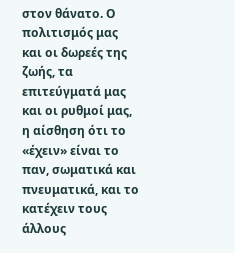στον θάνατο. Ο πολιτισμός μας και οι δωρεές της ζωής, τα επιτεύγματά μας και οι ρυθμοί μας, η αίσθηση ότι το «έχειν» είναι το παν, σωματικά και πνευματικά, και το κατέχειν τους άλλους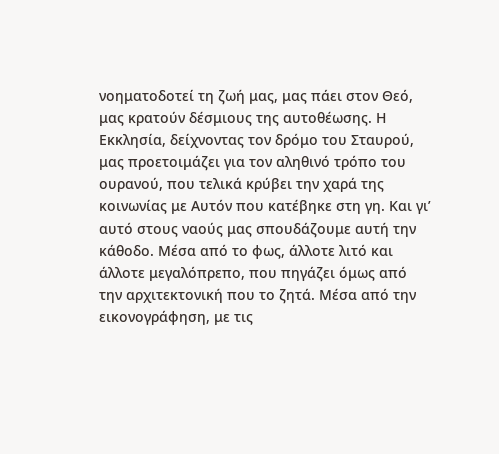νοηματοδοτεί τη ζωή μας, μας πάει στον Θεό, μας κρατούν δέσμιους της αυτοθέωσης. Η Εκκλησία, δείχνοντας τον δρόμο του Σταυρού, μας προετοιμάζει για τον αληθινό τρόπο του ουρανού, που τελικά κρύβει την χαρά της κοινωνίας με Αυτόν που κατέβηκε στη γη. Και γι’ αυτό στους ναούς μας σπουδάζουμε αυτή την κάθοδο. Μέσα από το φως, άλλοτε λιτό και άλλοτε μεγαλόπρεπο, που πηγάζει όμως από την αρχιτεκτονική που το ζητά. Μέσα από την εικονογράφηση, με τις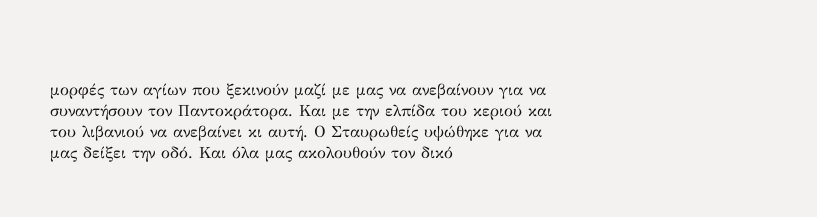μορφές των αγίων που ξεκινούν μαζί με μας να ανεβαίνουν για να συναντήσουν τον Παντοκράτορα. Και με την ελπίδα του κεριού και του λιβανιού να ανεβαίνει κι αυτή. Ο Σταυρωθείς υψώθηκε για να μας δείξει την οδό. Και όλα μας ακολουθούν τον δικό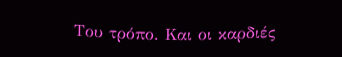Του τρόπο. Και οι καρδιές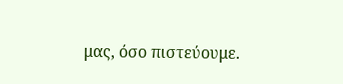μας, όσο πιστεύουμε.